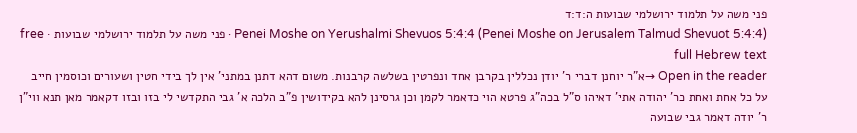פני משה על תלמוד ירושלמי שבועות ה:ד:ד
Penei Moshe on Yerushalmi Shevuos 5:4:4 (Penei Moshe on Jerusalem Talmud Shevuot 5:4:4) · פני משה על תלמוד ירושלמי שבועות · free full Hebrew text
Open in the reader →א"ר יוחנן דברי ר' יודן נכללין בקרבן אחד ונפרטין בשלשה קרבנות. משום דהא דתנן במתני' אין לך בידי חטין ושעורים וכוסמין חייב על כל אחת ואחת כר' יהודה אתי' דאיהו ס"ל בכה"ג פרטא הוי כדאמר לקמן וכן גרסינן להא בקידושין פ"ב הלכה א' גבי התקדשי לי בזו ובזו דקאמר מאן תנא ווי"ן ר' יודה דאמר גבי שבועה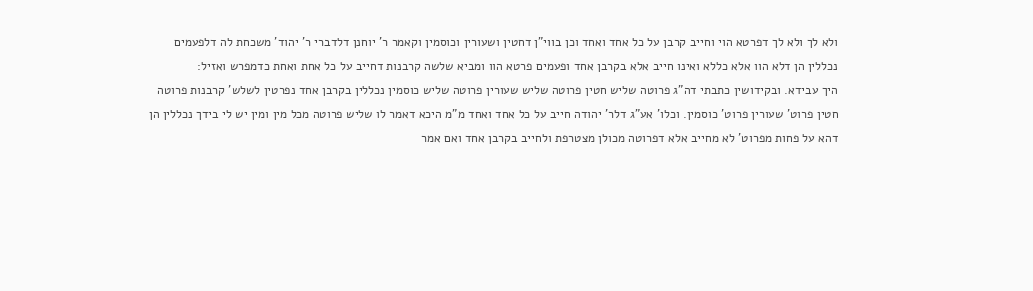ולא לך ולא לך דפרטא הוי וחייב קרבן על כל אחד ואחד וכן בווי"ן דחטין ושעורין וכוסמין וקאמר ר' יוחנן דלדברי ר' יהוד' משכחת לה דלפעמים נכללין הן דלא הוו אלא כללא ואינו חייב אלא בקרבן אחד ופעמים פרטא הוו ומביא שלשה קרבנות דחייב על כל אחת ואחת כדמפרש ואזיל:
היך עבידא. ובקידושין כתבתי דה"ג פרוטה שליש חטין פרוטה שליש שעורין פרוטה שליש כוסמין נכללין בקרבן אחד נפרטין לשלש' קרבנות פרוטה חטין פרוט' שעורין פרוט' כוסמין. וכלו' אע"ג דלר' יהודה חייב על כל אחד ואחד מ"מ היכא דאמר לו שליש פרוטה מכל מין ומין יש לי בידך נכללין הן דהא על פחות מפרוט' לא מחייב אלא דפרוטה מכולן מצטרפת ולחייב בקרבן אחד ואם אמר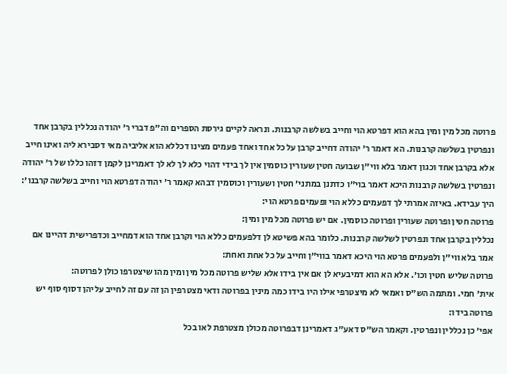פרוטה מכל מין ומין בהא הוא דפרטא הוי וחייב בשלשה קרבנות. ונראה לקיים גירסת הספרים וה"פ דברי ר' יהודה נכללין בקרבן אחד ונפרטין בשלשה קרבנות. הא דאמר ר' יהודה דחייב קרבן על כל אחד ואחד פעמים מצינו דכללא הוא אליביה מאי דסבירא ליה ואינו חייב אלא בקרבן אחד וכגון דאמר בלא ווי"ן שבועה חטין שעורין כוסמין אין לך בידי דהוי כלא לך לא לך דאמרינן לקמן דזהו כללו של ר' יהודה ונפרטין בשלשה קרבנות היכא דאמר בוי"ו כדתנן במתני' חטין ושעורין וכוסמין דבהא קאמר ר' יהודה דפרטא הוי וחייב בשלשה קרבנו':
היך עבידא. באיזה אמרתי לך דפעמים כללא הוי ופעמים פרטא הוי:
פרוטה חטין ופרוטה שעורין ופרוטה כוסמין. אם יש פרוטה מכל מין ומין:
נכללין בקרבן אחד ונפרטין לשלשה קרבנות. כלומר בהא פשיטא לן דלפעמים כללא הוי וקרבן אחד הוא דמחייב וכדפרישית דהיינו אם אמר בלא ווי"ן ולפעמים פרטא הוי היכא דאמר בווי"ן וחייב על כל אחת ואחת:
פרוטה שליש חטין וכו'. אלא הא הוא דמיבעיא לן אם אין בידו אלא שליש פרוטה מכל מין ומין מהו שיצטרפו כולן לפרוטה:
אית' חמי. ומתמה הש"ס ואמאי לא מיצטרפי אילו היו בידו כמה מינין בפרוטה ודאי מצטרפין הן זה עם זה לחייב עליהן דסוף סוף יש פרוטה בידו:
אפי' כן נכללין ונפרטין. וקאמר הש"ס דאע"ג דאמרינן דבפרוטה מכולן מצטרפת לאו בכל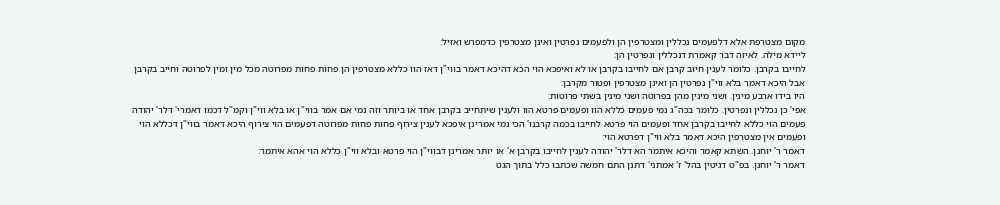מקום מצטרפת אלא דלפעמים נכללין ומצטרפין הן ולפעמים נפרטין ואינן מצטרפין כדמפרש ואזיל:
ליידא מילה. לאיזה דבר קאמרת דנכללין ונפרטין הן:
לחייבו בקרבן. כלומר לענין חיוב קרבן אם לחייבו בקרבן או לא ואיפכא הוי הכא דהיכא דאמר בווי"ן דאז הוו כללא מצטרפין הן פחות פחות מפרוטה מכל מין ומין לפרוטה וחייב בקרבן אבל היכא דאמר בלא ווי"ן נפרטין הן ואינן מצטרפין ופטור מקרבן:
היו בידו ארבע מינין. ושני מינין מהן בפרוטה ושני מינין בשתי פרוטות:
אפי' כן נכללין ונפרטין. כלומר בכה"ג נמי פעמים כללא הוו ופעמים פרטא הוו ולענין שיתחייב בקרבן אחד או ביותר וזה נמי אם אמר בווי"ן או בלא ווי"ן וקמ"ל דכמו דאמרי' דלר' יהודה פעמים הוי כללא לחייבו בקרבן אחד ופעמים הוי פרטא לחייבו בכמה קרבנו' הכי נמי אמרינן איפכא לענין צירוף פחות פחות מפרוטה דפעמים הוי צירוף היכא דאמר בווי"ן דכללא הוי ופעמים אין מצטרפין היכא דאמר בלא ווי"ן דפרטא הוי:
דאמר ר' יוחנן. השתא קאמר והיכא איתמר הא דלר' יהודה לענין לחייבו בקרבן א' או יותר אמרינן דבווי"ן הוי פרטא ובלא ווי"ן כללא הוי אהא איתמר:
דאמר ר' יוחנן. בפ"ט דגיטין בהל' ז' אמתני' דתנן התם חמשה שכתבו כלל בתוך הגט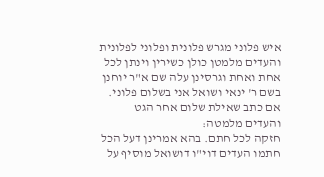איש פלוני מגרש פלונית ופלוני לפלונית והעדים מלמטן כולן כשירין וינתן לכל אחת ואחת וגרסינן עלה שם א"ר יוחנן בשם ר' ינאי ושואל אני בשלום פלוני. אם כתב שאילת שלום אחר הגט והעדים מלמטה:
חזקה לכל חתם. בהא אמרינן דעל הכל חתמו העדים דוי"ו דושואל מוסיף על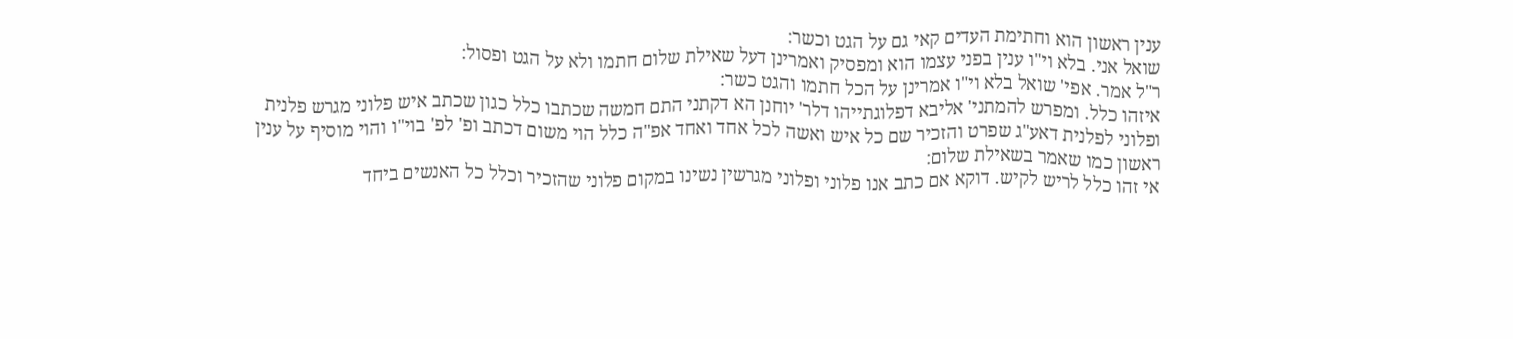ענין ראשון הוא וחתימת העדים קאי גם על הגט וכשר:
שואל אני. בלא וי"ו ענין בפני עצמו הוא ומפסיק ואמרינן דעל שאילת שלום חתמו ולא על הגט ופסול:
ר"ל אמר. אפי' שואל בלא וי"ו אמרינן על הכל חתמו והגט כשר:
איזהו כלל. ומפרש להמתני' אליבא דפלוגתייהו דלר' יוחנן הא דקתני התם חמשה שכתבו כלל כגון שכתב איש פלוני מגרש פלנית ופלוני לפלנית דאע"ג שפרט והזכיר שם כל איש ואשה לכל אחד ואחד אפ"ה כלל הוי משום דכתב ופ' לפ' בוי"ו והוי מוסיף על ענין ראשון כמו שאמר בשאילת שלום:
אי זהו כלל לריש לקיש. דוקא אם כתב אנו פלוני ופלוני מגרשין נשינו במקום פלוני שהזכיר וכלל כל האנשים ביחד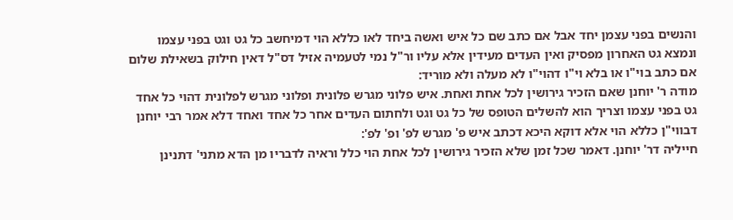והנשים בפני עצמן יחד אבל אם כתב שם כל איש ואשה ביחד לאו כללא הוי דמיחשב כל גט וגט בפני עצמו ונמצא גט האחרון מפסיק ואין העדים מעידין אלא עליו ור"ל נמי לטעמיה אזיל דס"ל דאין חילוק בשאילת שלום אם כתב בוי"ו או בלא וי"ו דהוי"ו לא מעלה ולא מוריד:
מודה ר' יוחנן שאם הזכיר גירושין לכל אחת ואחת. איש פלוני מגרש פלונית ופלוני מגרש לפלונית דהוי כל אחד גט בפני עצמו וצריך הוא להשלים הטופס של כל גט וגט ולחתום העדים אחר כל אחד ואחד דלא אמר רבי יוחנן דבווי"ן כללא הוי אלא דוקא היכא דכתב איש פ' מגרש לפ' ופ' לפ':
חייליה דר' יוחנן. דאמר שכל זמן שלא הזכיר גירושין לכל אחת הוי כלל וראיה לדבריו מן הדא מתני' דתנינן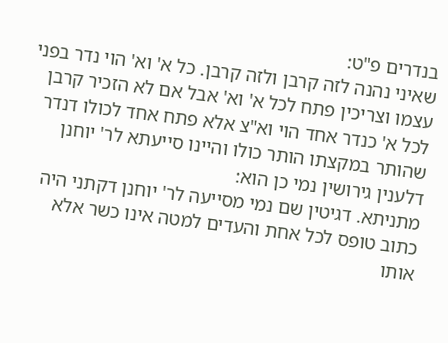בנדרים פ"ט:
שאיני נהנה לזה קרבן ולזה קרבן. כל א' וא' הוי נדר בפני עצמו וצריכין פתח לכל א' וא' אבל אם לא הזכיר קרבן לכל א' כנדר אחד הוי וא"צ אלא פתח אחד לכולו דנדר שהותר במקצתו הותר כולו והיינו סייעתא לר' יוחנן דלענין גירושין נמי כן הוא:
מתניתא. דגיטין שם נמי מסייעה לר' יוחנן דקתני היה כתוב טופס לכל אחת והעדים למטה אינו כשר אלא אותו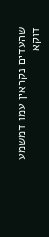שהעדים נקראין עמו דמשמע דוקא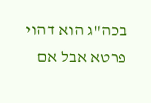בכה"ג הוא דהוי פרטא אבל אם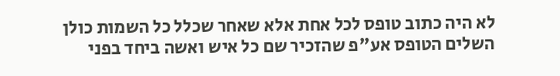לא היה כתוב טופס לכל אחת אלא שאחר שכלל כל השמות כולן השלים הטופס אע"פ שהזכיר שם כל איש ואשה ביחד בפני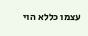עצמו כללא הוי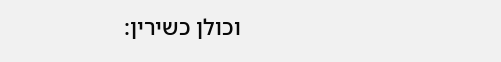וכולן כשירין: